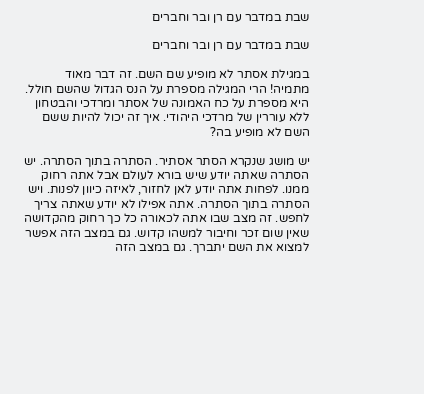שבת במדבר עם רן ובר וחברים

שבת במדבר עם רן ובר וחברים

במגילת אסתר לא מופיע שם השם. זה דבר מאוד מתמיה! הרי המגילה מספרת על הנס הגדול שהשם חולל. היא מספרת על כח האמונה של אסתר ומרדכי והבטחון ללא עוררין של מרדכי היהודי. איך זה יכול להיות ששם השם לא מופיע בה?

יש מושג שנקרא הסתר אסתיר. הסתרה בתוך הסתרה. יש הסתרה שאתה יודע שיש בורא לעולם אבל אתה רחוק ממנו. לפחות אתה יודע לאן לחזור, לאיזה כיוון לפנות. ויש הסתרה בתוך הסתרה. אתה אפילו לא יודע שאתה צריך לחפש. זה מצב שבו אתה לכאורה כל כך רחוק מהקדושה שאין שום זכר וחיבור למשהו קדוש. גם במצב הזה אפשר למצוא את השם יתברך. גם במצב הזה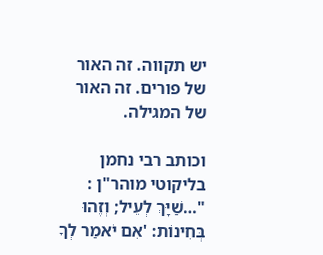יש תקווה. זה האור של פורים. זה האור של המגילה.

וכותב רבי נחמן בליקוטי מוהר"ן : "…שַׁיָּךְ לְעֵיל; וְזֶהוּ בְּחִינוֹת: 'אִם יֹאמַר לְךָ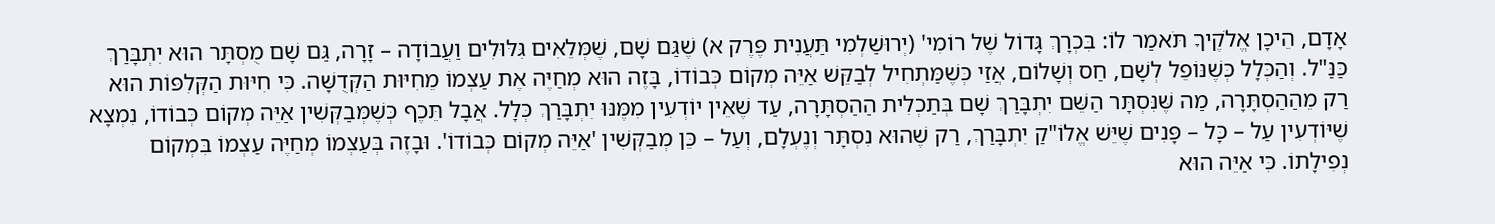אָדָם, הֵיכָן אֱלֹקֶיךָ תֹּאמַר לוֹ: בִּכְרָךְ גָּדוֹל שֶׁל רוֹמִי' (יְרוּשַׁלְמִי תַּעֲנִית פֶּרֶק א) שֶׁגַּם שָׁם, שֶׁמְּלֵאִים גִּלּוּלִים וַעֲבוֹדָה – זָרָה, גַּם שָׁם מֻסְתָּר הוּא יִתְבָּרַךְ כַּנַּ"ל. וְהַכְּלָל כְּשֶׁנּוֹפֵל לְשָׁם, חַס וְשָׁלוֹם, אֲזַי כְּשֶׁמַּתְחִיל לְבַקֵּשׁ אַיֵּה מְקוֹם כְּבוֹדוֹ, בָּזֶה הוּא מְחַיֶּה אֶת עַצְמוֹ מֵחִיּוּת הַקְּדֻשָּׁה. כִּי חִיּוּת הַקְּלִפּוֹת הוּא רַק מֵהַהַסְתָּרָה, מַה שֶּׁנִּסְתָּר הַשֵּׁם יִתְבָּרַךְ שָׁם בְּתַכְלִית הַהַסְתָּרָה, עַד שֶׁאֵין יוֹדְעִין מִמֶּנּוּ יִתְבָּרַךְ כְּלָל. אֲבָל תֵּכֶף כְּשֶׁמְּבַקְּשִׁין אַיֵּה מְקוֹם כְּבוֹדוֹ, נִמְצָא שֶׁיּוֹדְעִין עַל – כָּל – פָּנִים שֶׁיֵּשׁ אֱלוֹ"קַ יִתְבָּרַךְ, רַק שֶׁהוּא נִסְתָּר וְנֶעְלָם, וְעַל – כֵּן מְבַקְּשִׁין 'אַיֵּה מְקוֹם כְּבוֹדוֹ'. וּבָזֶה בְּעַצְמוֹ מְחַיֶּה עַצְמוֹ בִּמְקוֹם נְפִילָתוֹ. כִּי אַיֵּה הוּא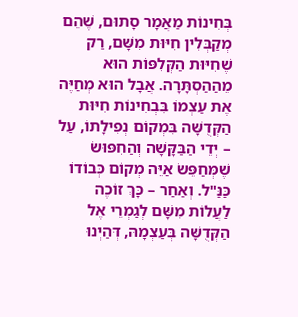בְּחִינוֹת מַאֲמָר סָתוּם, שֶׁהֵם מְקַבְּלִין חִיּוּת מִשָּׁם, רַק שֶׁחִיּוּת הַקְּלִפּוֹת הוּא מֵהַהַסְתָּרָה. אֲבָל הוּא מְחַיֶּה אֶת עַצְמוֹ בִּבְחִינוֹת חִיּוּת הַקְּדֻשָּׁה בִּמְקוֹם נְפִילָתוֹ, עַל – יְדֵי הַבַּקָּשָׁה וְהַחִפּוּשׂ שֶׁמְּחַפֵּשׂ אַיֵּה מְקוֹם כְּבוֹדוֹ כַּנַּ"ל. וְאַחַר – כָּךְ זוֹכֶה לַעֲלוֹת מִשָּׁם לְגַמְרֵי אֶל הַקְּדֻשָּׁה בְּעַצְמָהּ, דְּהַיְנוּ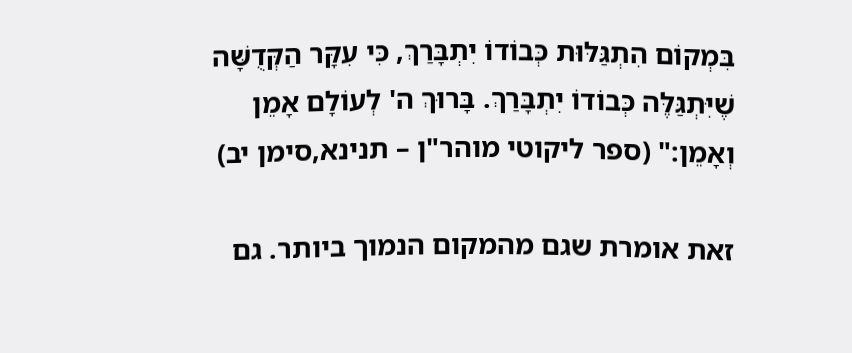בִּמְקוֹם הִתְגַּלּוּת כְּבוֹדוֹ יִתְבָּרַךְ, כִּי עִקָּר הַקְּדֻשָּׁה שֶׁיִּתְגַּלֶּה כְּבוֹדוֹ יִתְבָּרַךְ. בָּרוּךְ ה' לְעוֹלָם אָמֵן וְאָמֵן:" (ספר ליקוטי מוהר"ן – תנינא,סימן יב)

זאת אומרת שגם מהמקום הנמוך ביותר. גם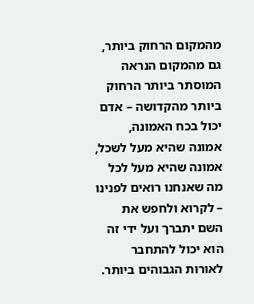מהמקום הרחוק ביותר, גם מהמקום הנראה המוסתר ביותר הרחוק ביותר מהקדושה – אדם יכול בכח האמונה, אמונה שהיא מעל לשכל, אמונה שהיא מעל לכל מה שאנחנו רואים לפנינו – לקרוא ולחפש את השם יתברך ועל ידי זה הוא יכול להתחבר לאורות הגבוהים ביותר.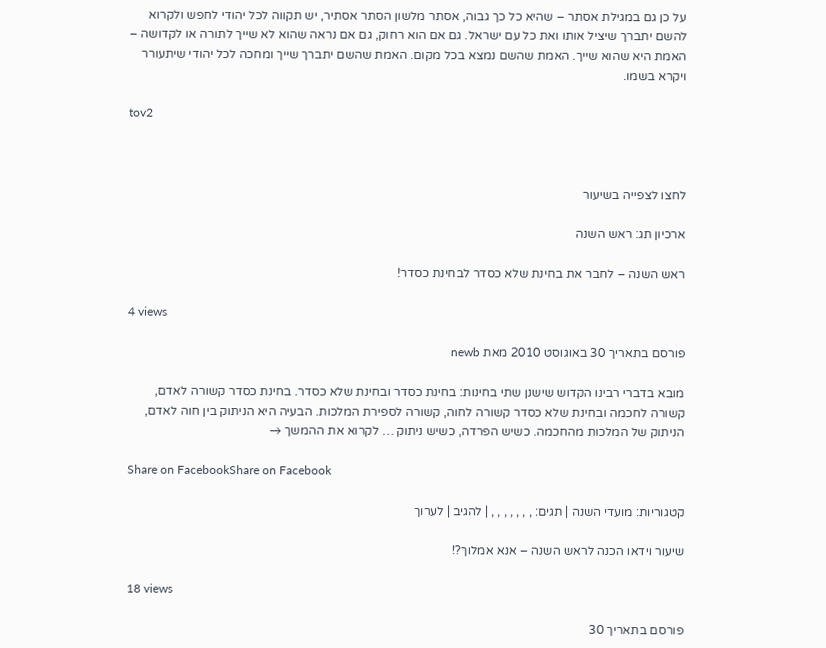על כן גם במגילת אסתר – שהיא כל כך גבוה, אסתר מלשון הסתר אסתיר, יש תקווה לכל יהודי לחפש ולקרוא להשם יתברך שיציל אותו ואת כל עם ישראל. גם אם הוא רחוק, גם אם נראה שהוא לא שייך לתורה או לקדושה – האמת היא שהוא שייך. האמת שהשם נמצא בכל מקום. האמת שהשם יתברך שייך ומחכה לכל יהודי שיתעורר ויקרא בשמו.

tov2



לחצו לצפייה בשיעור

ארכיון תג: ראש השנה

ראש השנה – לחבר את בחינת שלא כסדר לבחינת כסדר!

4 views

פורסם בתאריך 30 באוגוסט 2010 מאת newb

מובא בדברי רבינו הקדוש שישנן שתי בחינות: בחינת כסדר ובחינת שלא כסדר. בחינת כסדר קשורה לאדם, קשורה לחכמה ובחינת שלא כסדר קשורה לחוה, קשורה לספירת המלכות. הבעיה היא הניתוק בין חוה לאדם, הניתוק של המלכות מהחכמה. כשיש הפרדה, כשיש ניתוק … לקרוא את ההמשך →

Share on FacebookShare on Facebook

קטגוריות: מועדי השנה | תגים: , , , , , , , | להגיב | לערוך

שיעור וידאו הכנה לראש השנה – אנא אמלוך?!

18 views

פורסם בתאריך 30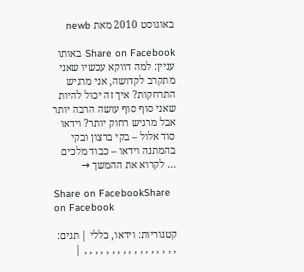באוגוסט 2010 מאת newb

Share on Facebook באותו עניין: למה דווקא עכשיו שאני מתקרב לקדושה, אני מרגיש התרחקות? איך זה יכול להיות שאני סוף סוף עושה הרבה יותר אבל מרגיש רחוק יותר? וידאו סוד אלול – בקי ברצון ובקי בהמתנה וידאו – כבוד מלכים … לקרוא את ההמשך →

Share on FacebookShare on Facebook

קטגוריות: וידאו, כללי | תגים: , , , , , , , , , , , , , , , , , |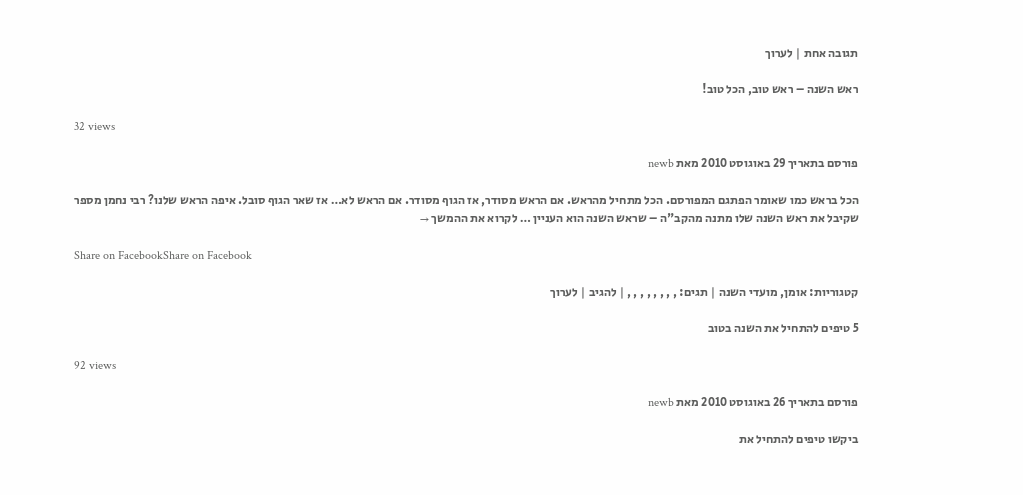תגובה אחת | לערוך

ראש השנה – ראש טוב, הכל טוב!

32 views

פורסם בתאריך 29 באוגוסט 2010 מאת newb

הכל בראש כמו שאומר הפתגם המפורסם. הכל מתחיל מהראש. אם הראש מסודר, אז הגוף מסודר. אם הראש לא… אז שאר הגוף סובל. איפה הראש שלנו? רבי נחמן מספר שקיבל את ראש השנה שלו מתנה מהקב"ה – שראש השנה הוא העניין … לקרוא את ההמשך →

Share on FacebookShare on Facebook

קטגוריות: אומן, מועדי השנה | תגים: , , , , , , , , | להגיב | לערוך

5 טיפים להתחיל את השנה בטוב

92 views

פורסם בתאריך 26 באוגוסט 2010 מאת newb

ביקשו טיפים להתחיל את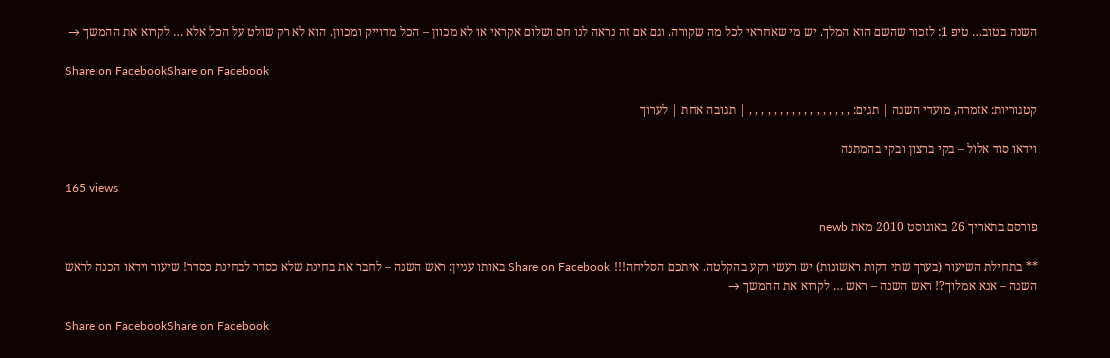השנה בטוב… טיפ 1: לזכור שהשם הוא המלך. יש מי שאחראי לכל מה שקורה. וגם אם זה נראה לנו חס ושלום אקראי או לא מכוון – הכל מדוייק ומכוון. הוא לא רק שולט על הכל אלא … לקרוא את ההמשך →

Share on FacebookShare on Facebook

קטגוריות: אזמרה, מועדי השנה | תגים: , , , , , , , , , , , , , , , , , | תגובה אחת | לערוך

וידאו סוד אלול – בקי ברצון ובקי בהמתנה

165 views

פורסם בתאריך 26 באוגוסט 2010 מאת newb

** בתחילת השיעור (בערך שתי דקות ראשונות) יש רעשי רקע בהקלטה. איתכם הסליחה!!! Share on Facebook באותו עניין: ראש השנה – לחבר את בחינת שלא כסדר לבחינת כסדר! שיעור וידאו הכנה לראש השנה – אנא אמלוך?! ראש השנה – ראש … לקרוא את ההמשך →

Share on FacebookShare on Facebook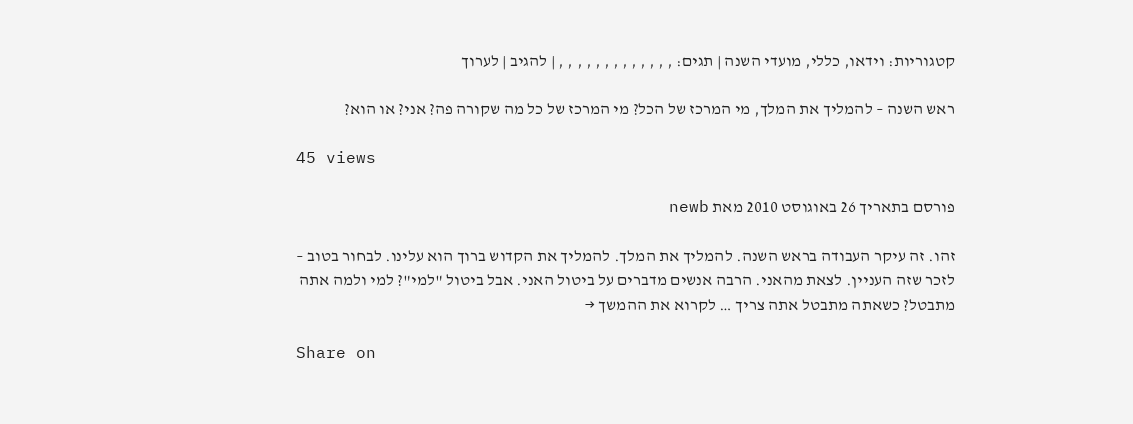קטגוריות: וידאו, כללי, מועדי השנה | תגים: , , , , , , , , , , , , , | להגיב | לערוך

ראש השנה – להמליך את המלך, מי המרכז של הכל? מי המרכז של כל מה שקורה פה? אני? או הוא?

45 views

פורסם בתאריך 26 באוגוסט 2010 מאת newb

זהו. זה עיקר העבודה בראש השנה. להמליך את המלך. להמליך את הקדוש ברוך הוא עלינו. לבחור בטוב – לזכר שזה העניין. לצאת מהאני. הרבה אנשים מדברים על ביטול האני. אבל ביטול "למי"? למי ולמה אתה מתבטל? כשאתה מתבטל אתה צריך … לקרוא את ההמשך →

Share on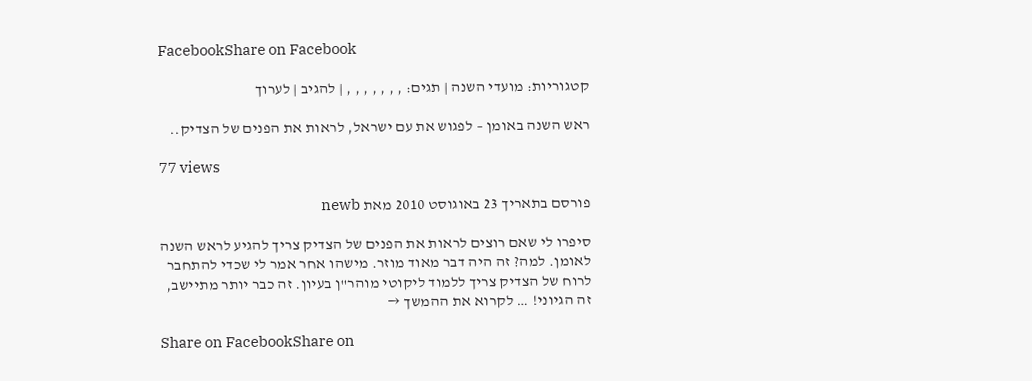FacebookShare on Facebook

קטגוריות: מועדי השנה | תגים: , , , , , , , | להגיב | לערוך

ראש השנה באומן – לפגוש את עם ישראל, לראות את הפנים של הצדיק..

77 views

פורסם בתאריך 23 באוגוסט 2010 מאת newb

סיפרו לי שאם רוצים לראות את הפנים של הצדיק צריך להגיע לראש השנה לאומן. למה? זה היה דבר מאוד מוזר. מישהו אחר אמר לי שכדי להתחבר לרוח של הצדיק צריך ללמוד ליקוטי מוהר"ן בעיון. זה כבר יותר מתיישב, זה הגיוני! … לקרוא את ההמשך →

Share on FacebookShare on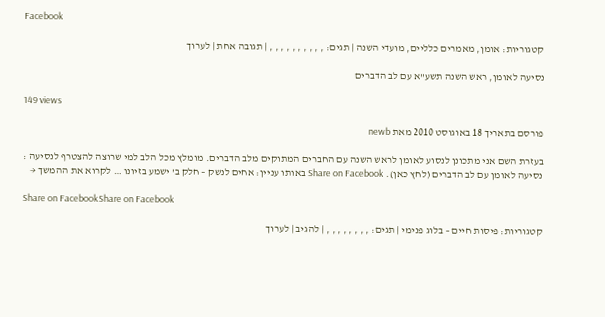Facebook

קטגוריות: אומן, מאמרים כלליים, מועדי השנה | תגים: , , , , , , , , , , | תגובה אחת | לערוך

נסיעה לאומן, ראש השנה תשע"א עם לב הדברים

149 views

פורסם בתאריך 18 באוגוסט 2010 מאת newb

בעזרת השם אני מתכונן לנסוע לאומן לראש השנה עם החברים המתוקים מלב הדברים. מומלץ מכל הלב למי שרוצה להצטרף לנסיעה : נסיעה לאומן עם לב הדברים (לחץ כאן). Share on Facebook באותו עניין: אחים לנשק – חלק ב' ישמע בזיונו … לקרוא את ההמשך →

Share on FacebookShare on Facebook

קטגוריות: פיסות חיים – בלוג פנימי | תגים: , , , , , , , , | להגיב | לערוך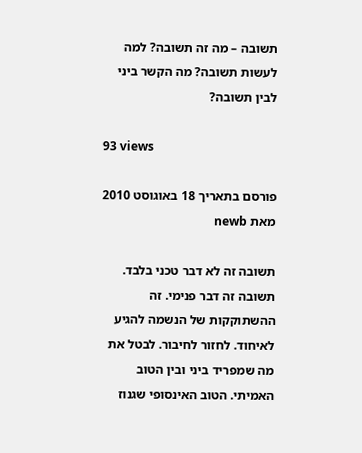תשובה – מה זה תשובה? למה לעשות תשובה? מה הקשר ביני לבין תשובה?

93 views

פורסם בתאריך 18 באוגוסט 2010 מאת newb

תשובה זה לא דבר טכני בלבד. תשובה זה דבר פנימי. זה ההשתוקקות של הנשמה להגיע לאיחוד. לחזור לחיבור. לבטל את מה שמפריד ביני ובין הטוב האמיתי. הטוב האינסופי שגנוז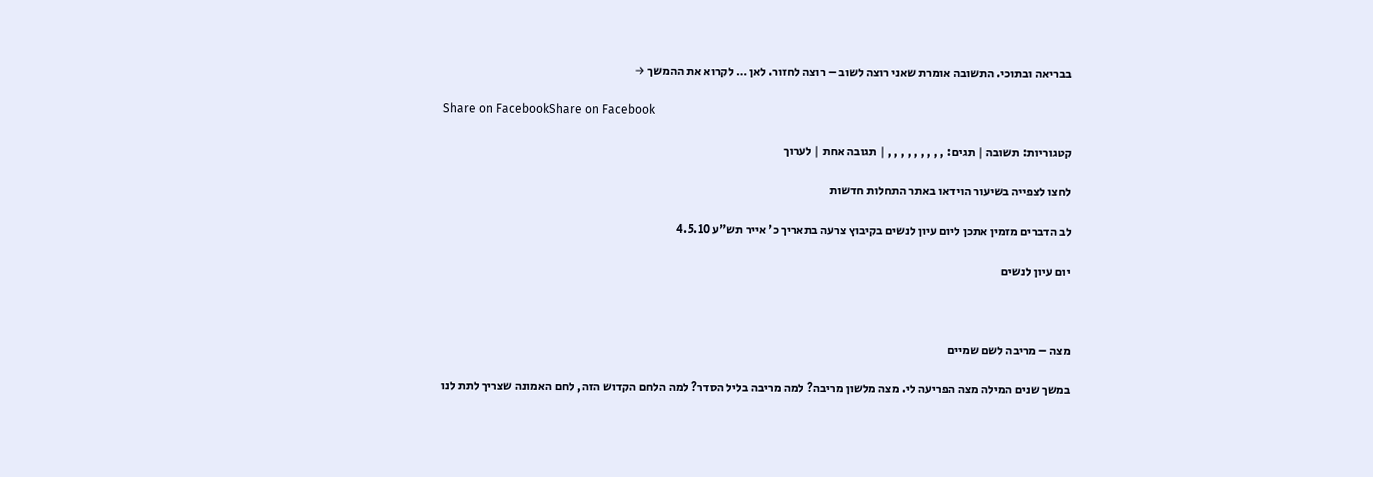בבריאה ובתוכי. התשובה אומרת שאני רוצה לשוב – רוצה לחזור. לאן … לקרוא את ההמשך →

Share on FacebookShare on Facebook

קטגוריות: תשובה | תגים: , , , , , , , , , | תגובה אחת | לערוך

לחצו לצפייה בשיעור הוידאו באתר התחלות חדשות

לב הדברים מזמין אתכן ליום עיון לנשים בקיבוץ צרעה בתאריך כ' אייר תש"ע 4.5.10

יום עיון לנשים



מצה – מריבה לשם שמיים

במשך שנים המילה מצה הפריעה לי. מצה מלשון מריבה? למה מריבה בליל הסדר? למה הלחם הקדוש הזה, לחם האמונה שצריך לתת לנו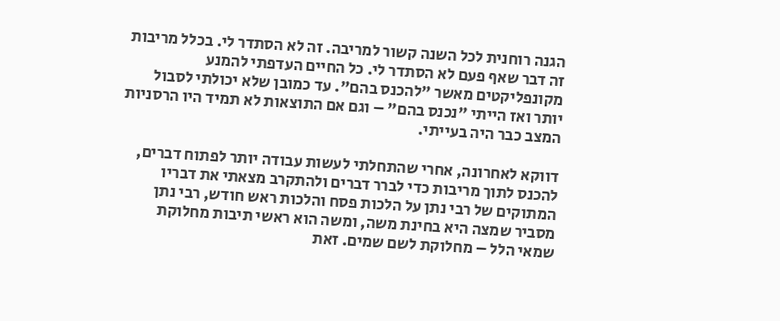הגנה רוחנית לכל השנה קשור למריבה. זה לא הסתדר לי. בכלל מריבות זה דבר שאף פעם לא הסתדר לי. כל החיים העדפתי להמנע מקונפליקטים מאשר "להכנס בהם". עד כמובן שלא יכולתי לסבול יותר ואז הייתי "נכנס בהם" – וגם אם התוצאות לא תמיד היו הרסניות המצב כבר היה בעייתי.

דווקא לאחרונה, אחרי שהתחלתי לעשות עבודה יותר לפתוח דברים, להכנס לתוך מריבות כדי לברר דברים ולהתקרב מצאתי את דבריו המתוקים של רבי נתן על הלכות פסח והלכות ראש חודש, רבי נתן מסביר שמצה היא בחינת משה, ומשה הוא ראשי תיבות מחלוקת שמאי הלל – מחלוקת לשם שמים. זאת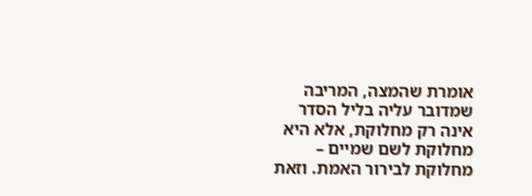אומרת שהמצה, המריבה שמדובר עליה בליל הסדר אינה רק מחלוקת, אלא היא מחלוקת לשם שמיים – מחלוקת לבירור האמת. וזאת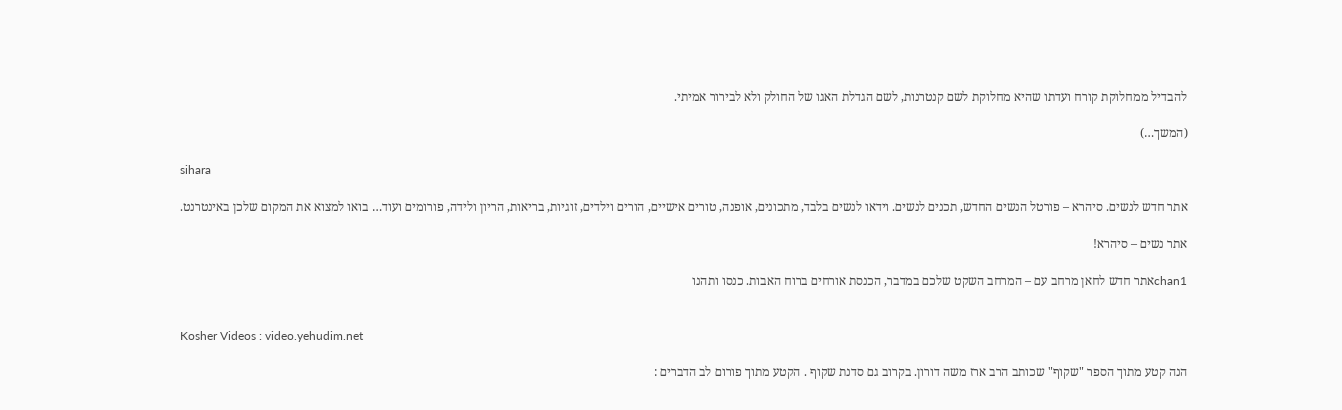להבדיל ממחלוקת קורח ועדתו שהיא מחלוקת לשם קנטרנות, לשם הגדלת האגו של החולק ולא לבירור אמיתי.

(המשך…)

sihara

אתר חדש לנשים. סיהרא – פורטל הנשים החדש, תכנים לנשים. וידאו לנשים בלבד, מתכונים, אופנה, טורים אישיים, הורים וילדים, זוגיות, בריאות, הריון ולידה, פורומים ועוד… בואו למצוא את המקום שלכן באינטרנט.

אתר נשים – סיהרא!

chan1אתר חדש לחאן מרחב עם – המרחב השקט שלכם במדבר, הכנסת אורחים ברוח האבות. כנסו ותהנו


Kosher Videos : video.yehudim.net

הנה קטע מתוך הספר "שקוף" שכותב הרב ארז משה דורון. בקרוב גם סדנת שקוף . הקטע מתוך פורום לב הדברים :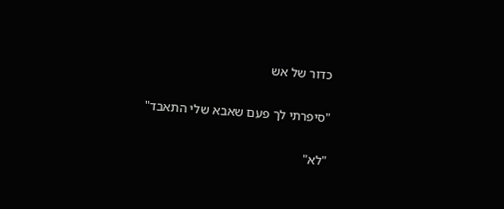כדור של אש

"סיפרתי לך פעם שאבא שלי התאבד"

"לא"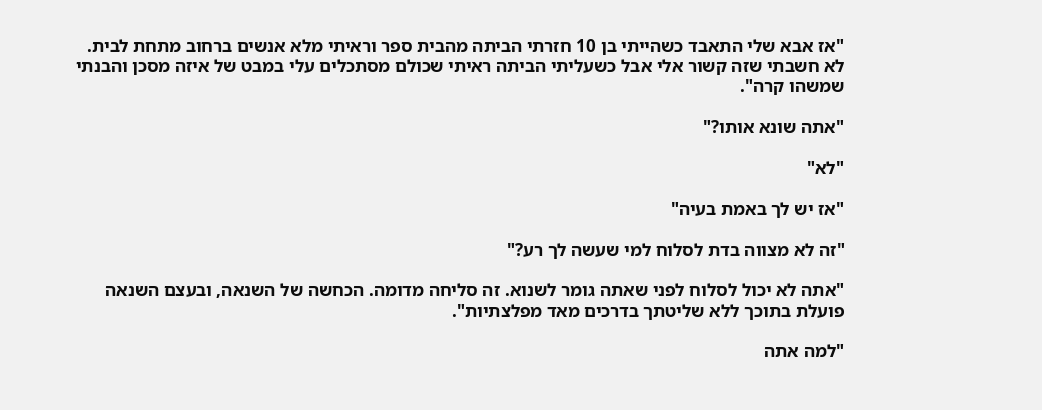"אז אבא שלי התאבד כשהייתי בן 10 חזרתי הביתה מהבית ספר וראיתי מלא אנשים ברחוב מתחת לבית. לא חשבתי שזה קשור אלי אבל כשעליתי הביתה ראיתי שכולם מסתכלים עלי במבט של איזה מסכן והבנתי שמשהו קרה".

"אתה שונא אותו?"

"לא"

"אז יש לך באמת בעיה"

"זה לא מצווה בדת לסלוח למי שעשה לך רע?"

"אתה לא יכול לסלוח לפני שאתה גומר לשנוא. זה סליחה מדומה. הכחשה של השנאה, ובעצם השנאה פועלת בתוכך ללא שליטתך בדרכים מאד מפלצתיות".

"למה אתה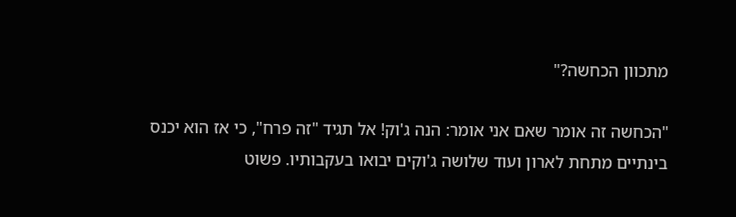מתכוון הכחשה?"

"הכחשה זה אומר שאם אני אומר: הנה ג'וק! אל תגיד "זה פרח", כי אז הוא יכנס בינתיים מתחת לארון ועוד שלושה ג'וקים יבואו בעקבותיו. פשוט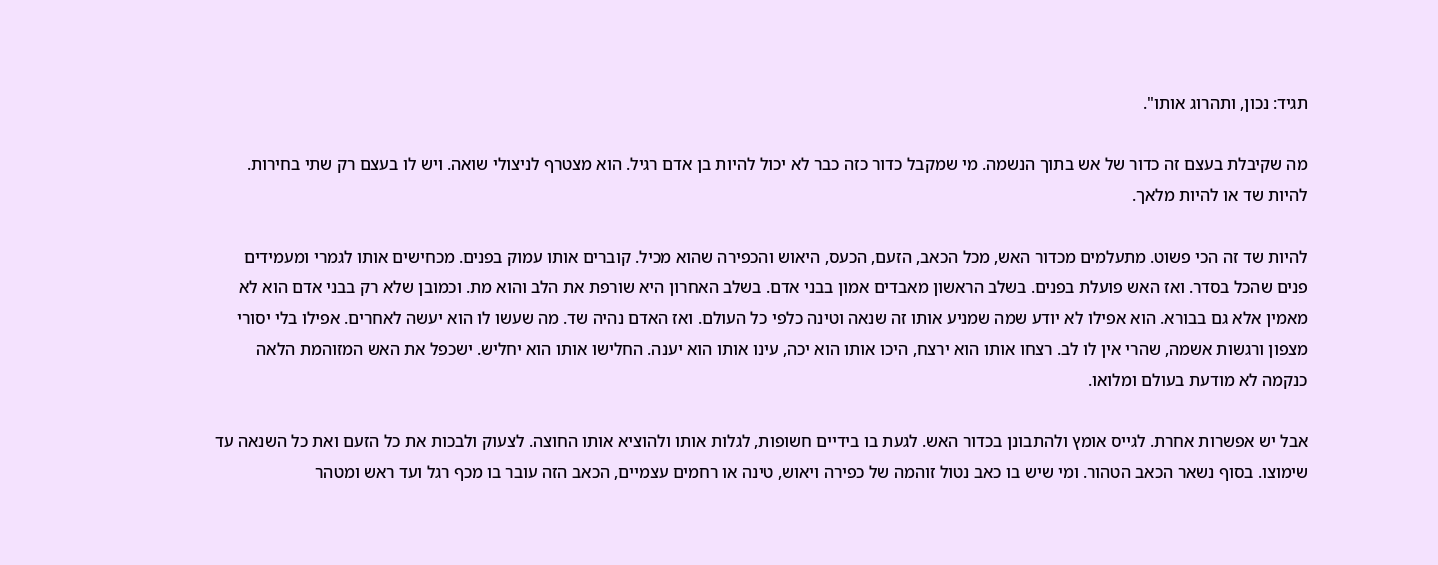תגיד: נכון, ותהרוג אותו".

מה שקיבלת בעצם זה כדור של אש בתוך הנשמה. מי שמקבל כדור כזה כבר לא יכול להיות בן אדם רגיל. הוא מצטרף לניצולי שואה. ויש לו בעצם רק שתי בחירות. להיות שד או להיות מלאך.

להיות שד זה הכי פשוט. מתעלמים מכדור האש, מכל הכאב, הזעם, הכעס, היאוש והכפירה שהוא מכיל. קוברים אותו עמוק בפנים. מכחישים אותו לגמרי ומעמידים פנים שהכל בסדר. ואז האש פועלת בפנים. בשלב הראשון מאבדים אמון בבני אדם. בשלב האחרון היא שורפת את הלב והוא מת. וכמובן שלא רק בבני אדם הוא לא מאמין אלא גם בבורא. הוא אפילו לא יודע שמה שמניע אותו זה שנאה וטינה כלפי כל העולם. ואז האדם נהיה שד. מה שעשו לו הוא יעשה לאחרים. אפילו בלי יסורי מצפון ורגשות אשמה, שהרי אין לו לב. רצחו אותו הוא ירצח, היכו אותו הוא יכה, עינו אותו הוא יענה. החלישו אותו הוא יחליש. ישכפל את האש המזוהמת הלאה כנקמה לא מודעת בעולם ומלואו.

אבל יש אפשרות אחרת. לגייס אומץ ולהתבונן בכדור האש. לגעת בו בידיים חשופות, לגלות אותו ולהוציא אותו החוצה. לצעוק ולבכות את כל הזעם ואת כל השנאה עד שימוצו. בסוף נשאר הכאב הטהור. ומי שיש בו כאב נטול זוהמה של כפירה ויאוש, טינה או רחמים עצמיים, הכאב הזה עובר בו מכף רגל ועד ראש ומטהר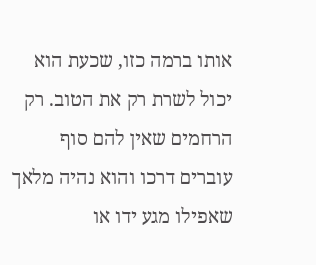אותו ברמה כזו, שכעת הוא יכול לשרת רק את הטוב. רק הרחמים שאין להם סוף עוברים דרכו והוא נהיה מלאך שאפילו מגע ידו או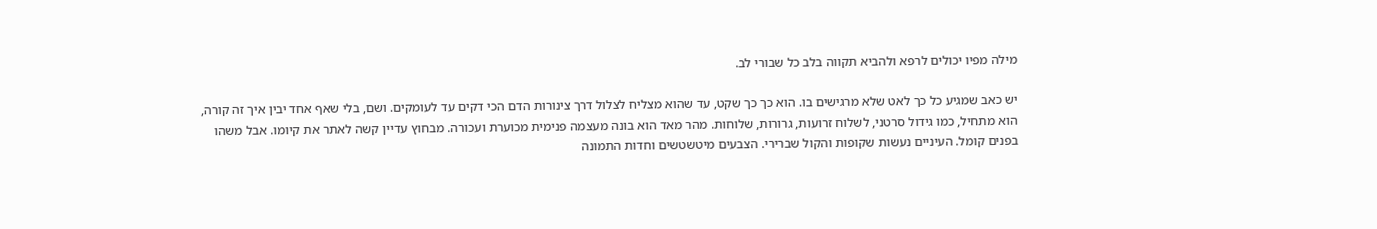מילה מפיו יכולים לרפא ולהביא תקווה בלב כל שבורי לב.

יש כאב שמגיע כל כך לאט שלא מרגישים בו. הוא כך כך שקט, עד שהוא מצליח לצלול דרך צינורות הדם הכי דקים עד לעומקים. ושם, בלי שאף אחד יבין איך זה קורה, הוא מתחיל, כמו גידול סרטני, לשלוח זרועות, גרורות, שלוחות. מהר מאד הוא בונה מעצמה פנימית מכוערת ועכורה. מבחוץ עדיין קשה לאתר את קיומו. אבל משהו בפנים קומל. העיניים נעשות שקופות והקול שברירי. הצבעים מיטשטשים וחדות התמונה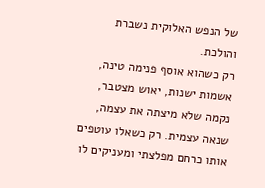של הנפש האלוקית נשברת והולכת.
רק כשהוא אוסף פנימה טינה, אשמות ישנות, יאוש מצטבר, נקמה שלא מיצתה את עצמה, שנאה עצמית. רק כשאלו עוטפים אותו כרחם מפלצתי ומעניקים לו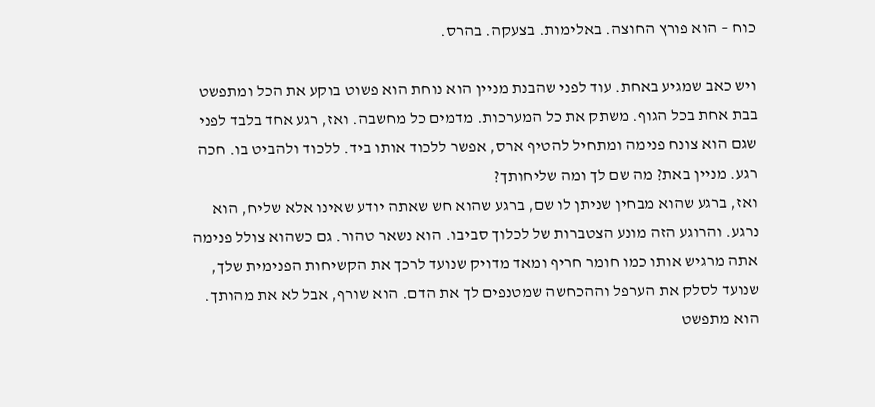כוח – הוא פורץ החוצה. באלימות. בצעקה. בהרס.

ויש כאב שמגיע באחת. עוד לפני שהבנת מניין הוא נוחת הוא פשוט בוקע את הכל ומתפשט בבת אחת בכל הגוף. משתק את כל המערכות. מדמים כל מחשבה. ואז, רגע אחד בלבד לפני שגם הוא צונח פנימה ומתחיל להטיף ארס, אפשר ללכוד אותו ביד. ללכוד ולהביט בו. חכה רגע. מניין באת? מה שם לך ומה שליחותך?
ואז, ברגע שהוא מבחין שניתן לו שם, ברגע שהוא חש שאתה יודע שאינו אלא שליח, הוא נרגע. והרוגע הזה מונע הצטברות של לכלוך סביבו. הוא נשאר טהור. גם כשהוא צולל פנימה אתה מרגיש אותו כמו חומר חריף ומאד מדויק שנועד לרכך את הקשיחות הפנימית שלך, שנועד לסלק את הערפל וההכחשה שמטנפים לך את הדם. הוא שורף, אבל לא את מהותך. הוא מתפשט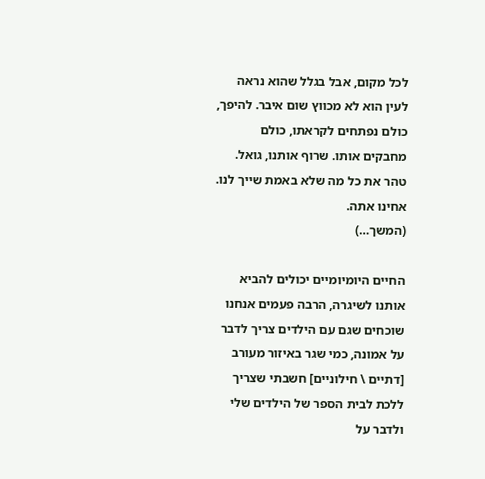לכל מקום, אבל בגלל שהוא נראה לעין הוא לא מכווץ שום איבר. להיפך, כולם נפתחים לקראתו, כולם מחבקים אותו. שרוף אותנו, גואל. טהר את כל מה שלא באמת שייך לנו. אחינו אתה.
(המשך…)

החיים היומיומיים יכולים להביא אותנו לשיגרה, הרבה פעמים אנחנו שוכחים שגם עם הילדים צריך לדבר על אמונה, כמי שגר באיזור מעורב [דתיים \ חילוניים] חשבתי שצריך ללכת לבית הספר של הילדים שלי ולדבר על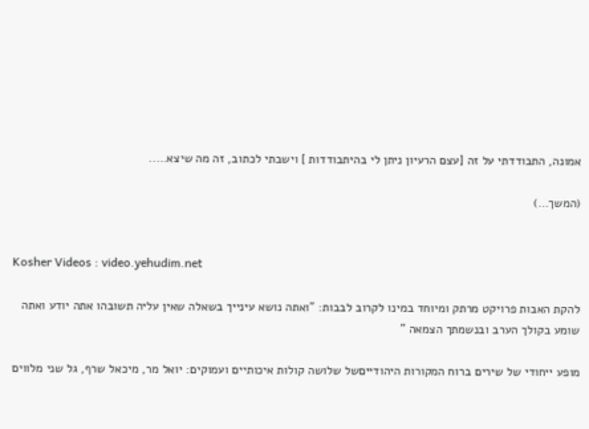אמונה, התבודדתי על זה [עצם הרעיון ניתן לי בהיתבודדות ] וישבתי לכתוב, זה מה שיצא…..

(המשך…)


Kosher Videos : video.yehudim.net

להקת האבות פרויקט מרתק ומיוחד במינו לקרוב לבבות: "ואתה נושא עינייך בשאלה שאין עליה תשובהו אתה יודע ואתה שומע בקולך הערב ובנשמתך הצמאה "

מופע ייחודי של שירים ברוח המקורות היהודייםשל שלושה קולות איכותיים ועמוקים: יואל מר, מיכאל שרף, גל שני מלווים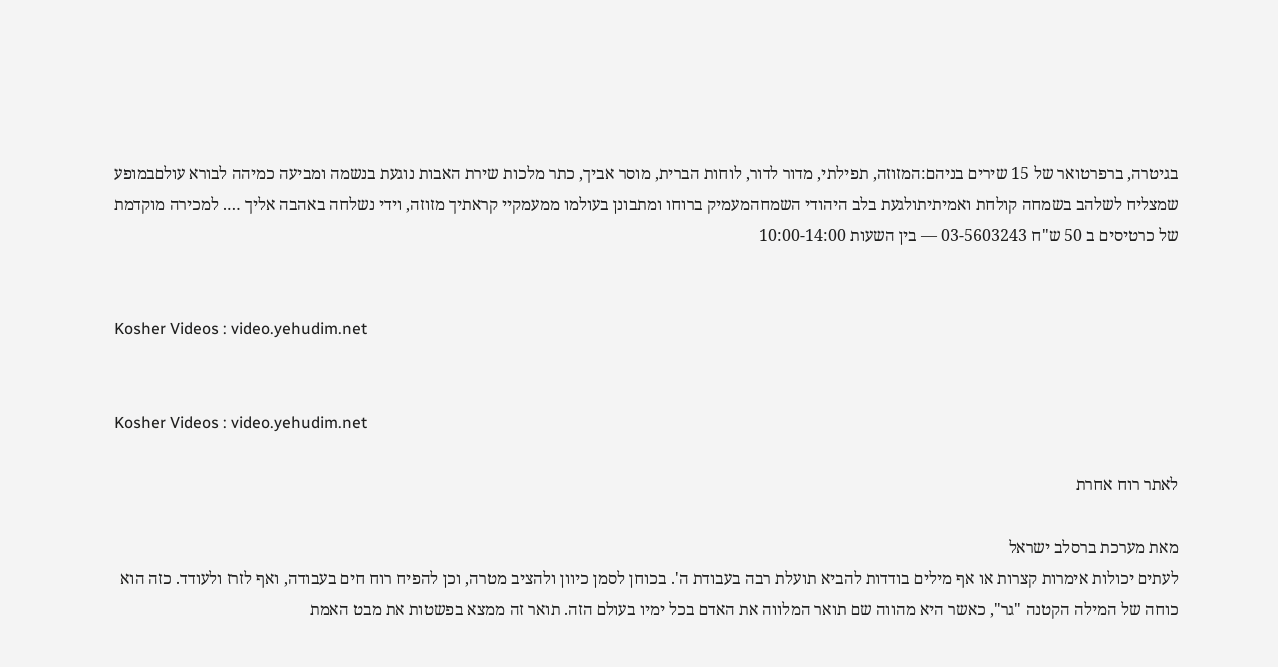בגיטרה, ברפרטואר של 15 שירים בניהם:המזוזה, תפילתי, מדור לדור, לוחות הברית, מוסר אביך, כתר מלכות שירת האבות נוגעת בנשמה ומביעה כמיהה לבורא עולםבמופע שמצליח לשלהב בשמחה קולחת ואמיתיתולגעת בלב היהודי השמחהמעמיק ברוחו ומתבונן בעולמו ממעמקיי קראתיך מזוזה, וידי נשלחה באהבה אליך …. למכירה מוקדמת של כרטיסים ב 50 ש"ח 03-5603243 — בין השעות 10:00-14:00


Kosher Videos : video.yehudim.net


Kosher Videos : video.yehudim.net

לאתר רוח אחרת

מאת מערכת ברסלב ישראל
לעתים יכולות אימרות קצרות או אף מילים בודדות להביא תועלת רבה בעבודת ה'. בכוחן לסמן כיוון ולהציב מטרה, וכן להפיח רוח חים בעבודה, ואף לזרז ולעודד. כזה הוא כוחה של המילה הקטנה "גר", כאשר היא מהווה שם תואר המלווה את האדם בכל ימיו בעולם הזה. תואר זה ממצא בפשטות את מבט האמת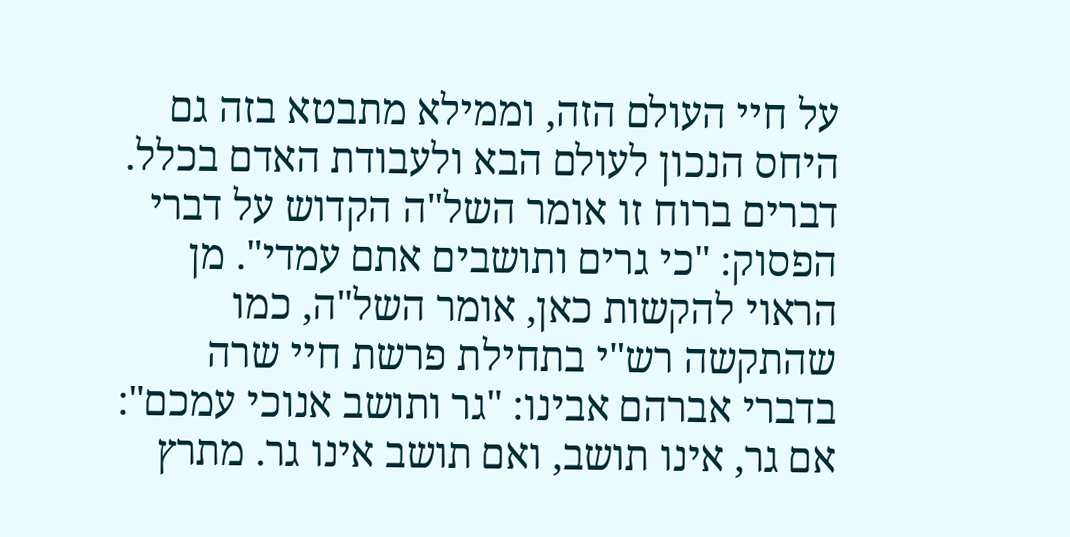על חיי העולם הזה, וממילא מתבטא בזה גם היחס הנכון לעולם הבא ולעבודת האדם בכלל.
דברים ברוח זו אומר השל"ה הקדוש על דברי הפסוק: "כי גרים ותושבים אתם עמדי". מן הראוי להקשות כאן, אומר השל"ה, כמו שהתקשה רש"י בתחילת פרשת חיי שרה בדברי אברהם אבינו: "גר ותושב אנוכי עמכם": אם גר, אינו תושב, ואם תושב אינו גר. מתרץ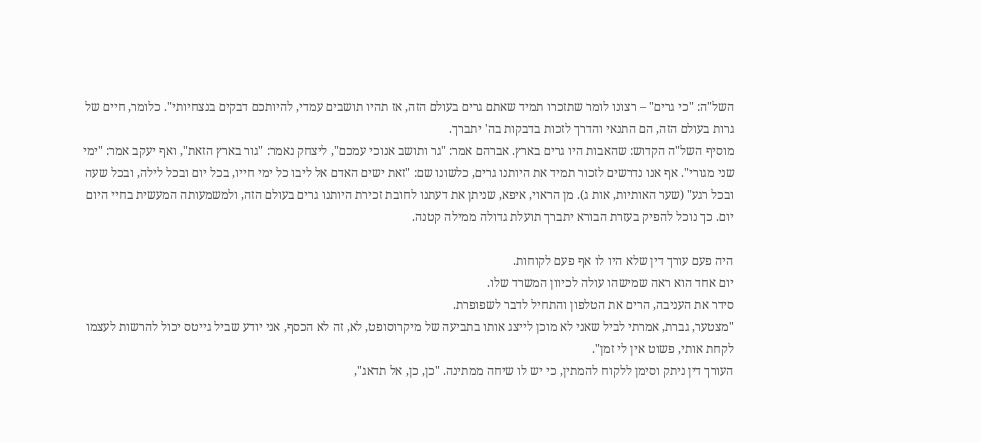השל"ה: "כי גרים" – רצונו לומר שתזכרו תמיד שאתם גרים בעולם הזה, אז תהיו תושבים עמדי, להיותכם דבקים בנצחיותי". כלומר, חיים של גרות בעולם הזה, הם התנאי והדרך לזכות בדבקות בה' יתברך.
מוסיף השל"ה הקדוש: שהאבות היו גרים בארץ. אברהם אמר: "גר ותושב אנוכי עמכם", ליצחק נאמר: "גור בארץ הזאת", ואף יעקב אמר: "ימי שני מגורי". אף אנו נדרשים לזכור תמיד את היותנו גרים, כלשונו שם: "זאת ישים האדם אל ליבו כל ימי חייו, בכל יום ובכל לילה, ובכל שעה ובכל רגע" (שער האותיות, אות ג). מן הראוי, איפא, שניתן את דעתנו לחובת זכירת היותנו גרים בעולם הזה, ולמשמעותה המעשית בחיי היום יום. כך נוכל להפיק בעזרת הבורא יתברך תועלת גדולה ממילה קטנה.

היה פעם עורך דין שלא היו לו אף פעם לקוחות.
יום אחד הוא ראה שמישהו עולה לכיוון המשרד שלו.
סידר את העניבה, הרים את הטלפון והתחיל לדבר לשפופרת.
"מצטער, גברת, אמרתי לביל שאני לא מוכן לייצג אותו בתביעה של מיקרוסופט, לא, זה לא הכסף, אני יודע שביל גייטס יכול להרשות לעצמו לקחת אותי, פשוט אין לי זמן".
העורך דין ניתק וסימן ללקוח להמתין, כי יש לו שיחה ממתינה. "כן, כן, אל תדאג",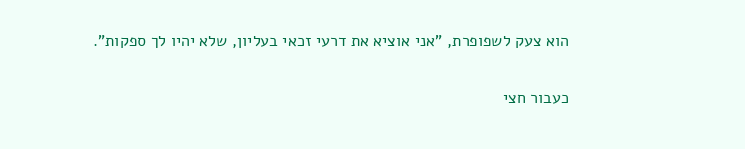הוא צעק לשפופרת, "אני אוציא את דרעי זכאי בעליון, שלא יהיו לך ספקות".

כעבור חצי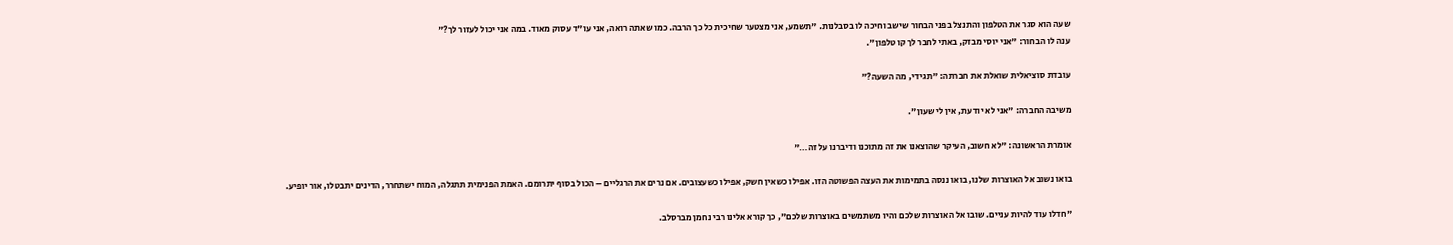שעה הוא סגר את הטלפון והתנצל בפני הבחור שישב וחיכה לו בסבלנות. "תשמע, אני מצטער שחיכית כל כך הרבה. כמו שאתה רואה, אני עו"ד עסוק מאוד. במה אני יכול לעזור לך?"
ענה לו הבחור: "אני יוסי מבזק, באתי לחבר לך קו טלפון".

עובדת סוציאלית שואלת את חברתה: "תגידי, מה השעה?"

משיבה החברה: "אני לא יודעת, אין לי שעון".

אומרת הראשונה: "לא חשוב, העיקר שהוצאנו את זה מתוכנו ודיברנו על זה…"

בואו נשוב אל האוצרות שלנו, בואו ננסה בתמימות את העצה הפשוטה הזו. אפילו כשאין חשק, אפילו כשעצובים. אם נרים את הרגליים – הכול בסוף יתרומם. האמת הפנימית תתגלה, המוח ישתחרר, הדינים יתבטלו, אור יופיע.

"חדלו עוד להיות עניים. שובו אל האוצרות שלכם והיו משתמשים באוצרות שלכם", כך קורא אלינו רבי נחמן מברסלב.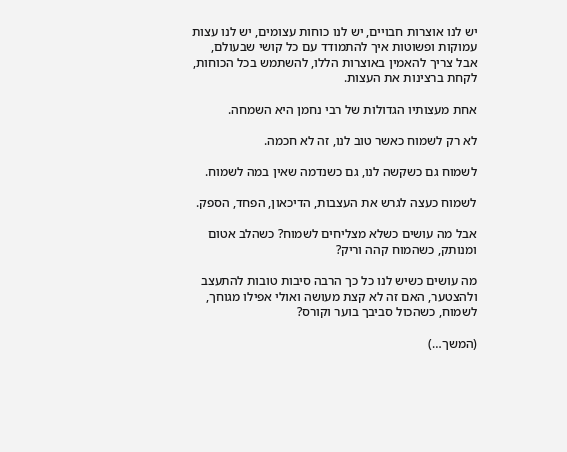יש לנו אוצרות חבויים, יש לנו כוחות עצומים, יש לנו עצות עמוקות ופשוטות איך להתמודד עם כל קושי שבעולם, אבל צריך להאמין באוצרות הללו, להשתמש בכל הכוחות, לקחת ברצינות את העצות.

אחת מעצותיו הגדולות של רבי נחמן היא השמחה.

לא רק לשמוח כאשר טוב לנו, זה לא חכמה.

לשמוח גם כשקשה לנו, גם כשנדמה שאין במה לשמוח.

לשמוח כעצה לגרש את העצבות, הדיכאון, הפחד, הספק.

אבל מה עושים כשלא מצליחים לשמוח? כשהלב אטום ומנותק, כשהמוח קהה וריק?

מה עושים כשיש לנו כל כך הרבה סיבות טובות להתעצב ולהצטער, האם זה לא קצת מעושה ואולי אפילו מגוחך, לשמוח, כשהכול סביבך בוער וקורס?

(המשך…)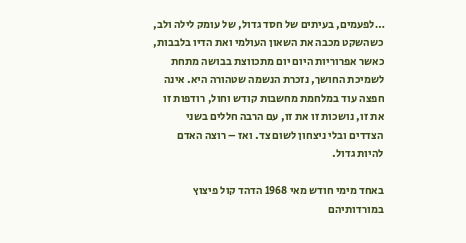…לפעמים, בעיתים של חסד גדול, של עומק לילה ולב, כשהשקט מכבה את השאון העולמי ואת הדיו בלבבות, כאשר אפרוריות היום יום מתכווצת בבושה מתחת לשמיכת החושך, נזכרת הנשמה שטהורה היא. אינה חפצה עוד במלחמת מחשבות קודש וחול, רודפות זו את זו, נושכות זו את זו, עם הרבה חללים בשני הצדדים ובלי ניצחון לשום צד. ואז – רוצה האדם להיות גדול.

באחד מימי חודש מאי 1968 הדהד קול פיצוץ במורדותיהם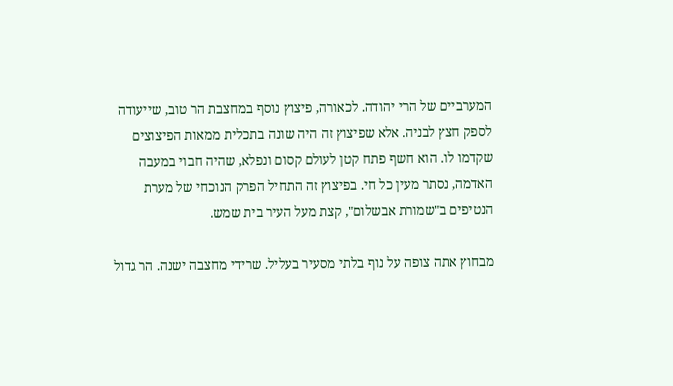המערביים של הרי יהודה. לכאורה, פיצוץ נוסף במחצבת הר טוב, שייעודה לספק חצץ לבניה. אלא שפיצוץ זה היה שונה בתכלית ממאות הפיצוצים שקדמו לו. הוא חשף פתח קטן לעולם קסום ונפלא, שהיה חבוי במעבה האדמה, נסתר מעין כל חי. בפיצוץ זה התחיל הפרק הנוכחי של מערת הנטיפים ב"שמורת אבשלום", קצת מעל העיר בית שמש.

מבחוץ אתה צופה על נוף בלתי מסעיר בעליל. שרידי מחצבה ישנה. הר גדול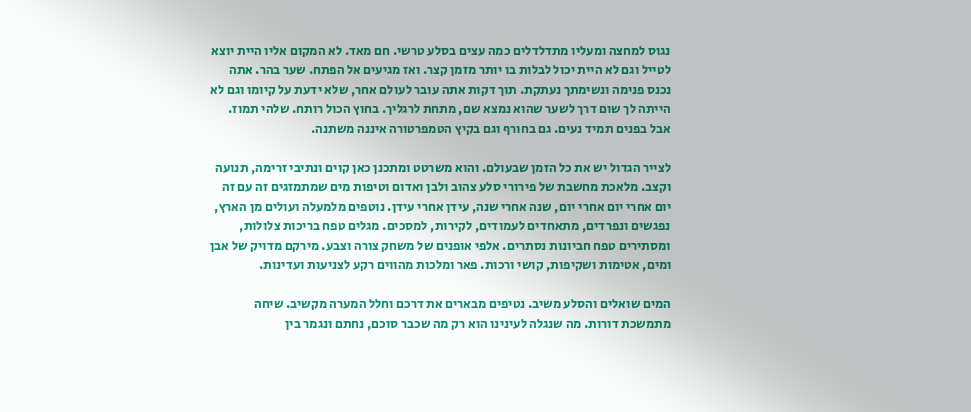נגוס למחצה ומעליו מתדלדלים כמה עצים בסלע טרשי. חם מאד. לא המקום אליו היית יוצא לטייל וגם לא היית יכול לבלות בו יותר מזמן קצר. ואז מגיעים אל הפתח. שער בהר. אתה נכנס פנימה ונשימתך נעתקת. תוך דקות אתה עובר לעולם אחר, שלא ידעת על קיומו וגם לא הייתה לך שום דרך לשער שהוא נמצא שם, מתחת לרגליך. בחוץ הכול רותח. שלהי תמוז. אבל בפנים תמיד נעים. גם בחורף וגם בקיץ הטמפרטורה איננה משתנה.

לצייר הגדול יש את כל הזמן שבעולם. והוא משרטט ומתכנן כאן קוים ונתיבי זרימה, תנועה וקצב. מלאכת מחשבת של פירורי סלע צהוב ולבן ואדום וטיפות מים שמתמזגים זה עם זה יום אחרי יום אחרי יום, שנה אחרי שנה, עידן אחרי עידן. נוטפים מלמעלה ועולים מן הארץ, נפגשים ונפרדים, מתאחדים לעמודים, לקירות, למסכים. מגלים טפח בריכות צלולות, ומסתירים טפח חביונות נסתרים. אלפי אופנים של משחק צורה וצבע. מירקם מדויק של אבן ומים, אטימות ושקיפות, קושי ורכות. פאר ומלכות מהווים רקע לצניעות ועדינות.

המים שואלים והסלע משיב. נטיפים מבארים את דרכם וחלל המערה מקשיב. שיחה מתמשכת דורות. מה שנגלה לעינינו הוא רק מה שכבר סוכם, נחתם ונגמר בין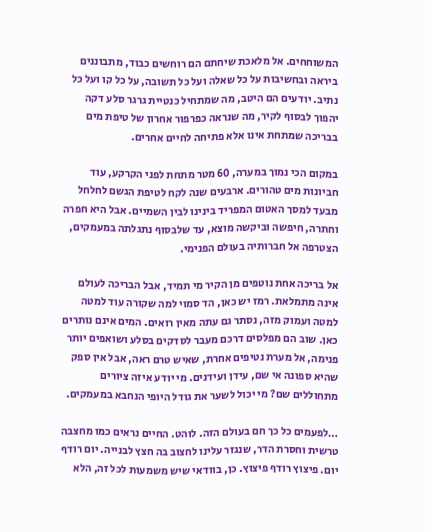המשוחחים. אל מלאכת שיחתם הם רוחשים כבוד, מתבוננים ביראה ובחשיבות על כל שאלה ועל כל תשובה, על כל קו ועל כל נתיב. יודעים הם היטב, מה שמתחיל כנטיית גרגר סלע דקה יהפוך לבסוף לקיר, מה שנראה כפרפור אחרון של טיפת מים בבריכה שמתחת אינו אלא פתיחה לחיים אחרים.

במקום הכי נמוך במערה, 60 מטר מתחת לפני הקרקע, עוד חביונות מים טהורים. ארבעים שנה לקח לטיפת הגשם לחלחל מבעד למסך האטום המפריד בינינו לבין השמיים. אבל היא חפרה וחתרה, חיפשה וביקשה מוצא, עד שלבסוף נתגלתה במעמקים, הצטרפה אל חברותיה בעולם הפנימי.

אל בריכה אחת נוטפים מן הקיר מי תמיד, אבל הבריכה לעולם אינה מתמלאת. רמז יש כאן, הד סמוי למה שקורה עוד למטה למטה ועמוק מזה, נסתר גם עתה מאין רואים. המים אינם נותרים כאן. שוב הם מפלסים דרכם מעבר לסדקים בסלע ושואפים יותר פנימה, אל מערת נטיפים אחרת, שאיש טרם ראה, אבל אין ספק שהיא ספונה אי שם, עידן ועידנים. מי יודע איזה ציורים מתחוללים שם? מי יכול לשער את גודל היופי הנחבא במעמקים.

…לפעמים כל כך חם בעולם הזה. לוהט. החיים נראים כמו מחצבה טרשית וחסרת הדר, שנגזר עלינו לחצוב בה חצץ לבנייה. יום רודף יום. פיצוץ רודף פיצוץ. כן, בוודאי שיש משמעות לכל זה, הלא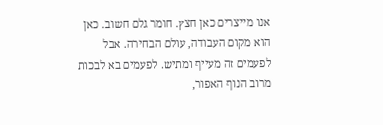אנו מייצרים כאן חצץ. חומר גלם חשוב. כאן הוא מקום העבודה, עולם הבחירה. אבל לפעמים זה מעייף ומתיש. לפעמים בא לבכות מרוב הנוף האפור,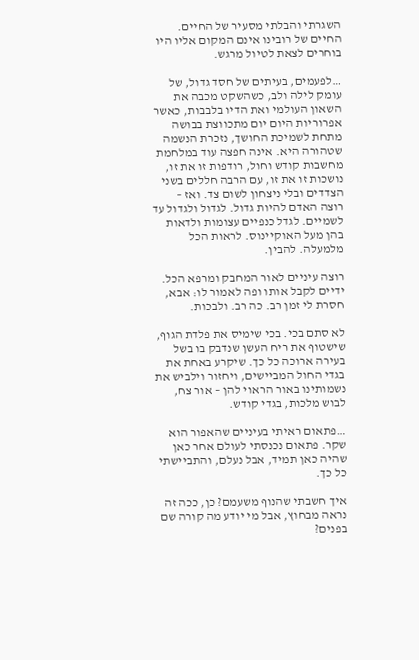השגרתי והבלתי מסעיר של החיים. החיים של רובינו אינם המקום אליו היו בוחרים לצאת לטיול מרגש.

…לפעמים, בעיתים של חסד גדול, של עומק לילה ולב, כשהשקט מכבה את השאון העולמי ואת הדיו בלבבות, כאשר אפרוריות היום יום מתכווצת בבושה מתחת לשמיכת החושך, נזכרת הנשמה שטהורה היא. אינה חפצה עוד במלחמת מחשבות קודש וחול, רודפות זו את זו, נושכות זו את זו, עם הרבה חללים בשני הצדדים ובלי ניצחון לשום צד. ואז – רוצה האדם להיות גדול. לגדול ולגדול עד לשמיים. לגדל כנפיים עצומות ולדאות בהן מעל האוקיינוס. לראות הכל מלמעלה. להבין.

רוצה עיניים לאור המחבק ומרפא הכל. ידיים לקבל אותו ופה לאמור לו: אבא, חסרת לי זמן רב. כה רב. ולבכות.

לא סתם בכי. בכי שימיס את פלדת הגוף, שישטוף את ריח העשן שנדבק בו בשל בעירה ארוכה כל כך. שיקרע באחת את בגדי החול המביישים, ויחזור וילביש את נשמותינו באור הראוי להן – אור צח, לבוש מלכות, בגדי קודש.

…פתאום ראיתי בעיניים שהאפור הוא שקר. פתאום נכנסתי לעולם אחר כאן שהיה כאן תמיד, אבל נעלם, והתביישתי כל כך.

איך חשבתי שהנוף משעמם? כן, ככה זה נראה מבחוץ, אבל מי יודע מה קורה שם בפנים?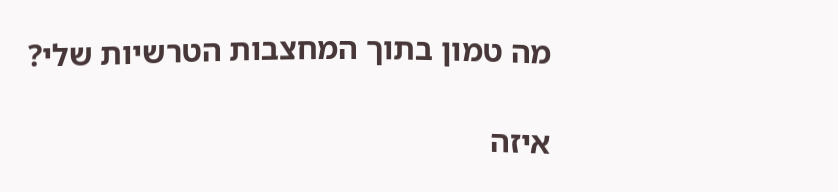מה טמון בתוך המחצבות הטרשיות שלי?

איזה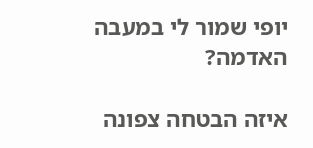יופי שמור לי במעבה האדמה?

איזה הבטחה צפונה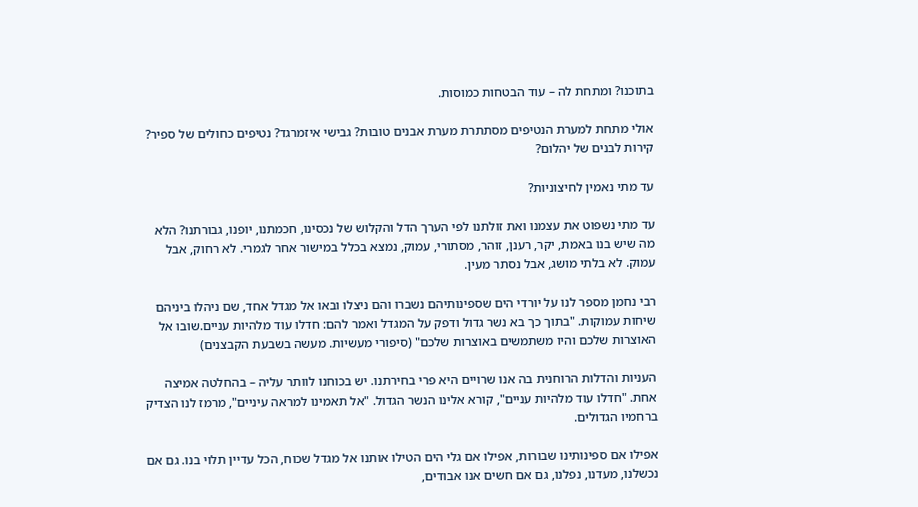בתוכנו? ומתחת לה – עוד הבטחות כמוסות.

אולי מתחת למערת הנטיפים מסתתרת מערת אבנים טובות? גבישי איזמרגד? נטיפים כחולים של ספיר? קירות לבנים של יהלום?

עד מתי נאמין לחיצוניות?

עד מתי נשפוט את עצמנו ואת זולתנו לפי הערך הדל והקלוש של נכסינו, חכמתנו, יופנו, גבורתנו? הלא מה שיש בנו באמת, יקר, רענן, זוהר, מסתורי, עמוק, נמצא בכלל במישור אחר לגמרי. לא רחוק, אבל עמוק. לא בלתי מושג, אבל נסתר מעין.

רבי נחמן מספר לנו על יורדי הים שספינותיהם נשברו והם ניצלו ובאו אל מגדל אחד, שם ניהלו ביניהם שיחות עמוקות. "בתוך כך בא נשר גדול ודפק על המגדל ואמר להם: חדלו עוד מלהיות עניים.שובו אל האוצרות שלכם והיו משתמשים באוצרות שלכם" (סיפורי מעשיות. מעשה בשבעת הקבצנים)

העניות והדלות הרוחנית בה אנו שרויים היא פרי בחירתנו. יש בכוחנו לוותר עליה – בהחלטה אמיצה אחת. "חדלו עוד מלהיות עניים", קורא אלינו הנשר הגדול. "אל תאמינו למראה עיניים", מרמז לנו הצדיק ברחמיו הגדולים.

אפילו אם ספינותינו שבורות, אפילו אם גלי הים הטילו אותנו אל מגדל שכוח, הכל עדיין תלוי בנו. גם אם נכשלנו, מעדנו, נפלנו, גם אם חשים אנו אבודים,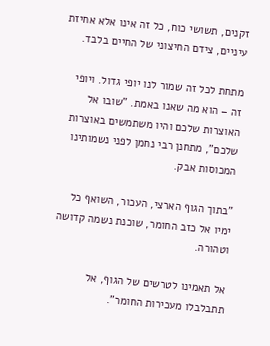זקנים, תשושי כוח, כל זה אינו אלא אחיזת עיניים, צידם החיצוני של החיים בלבד.

מתחת לכל זה שמור לנו יופי גדול. ויופי זה – הוא מה שאנו באמת. "שובו אל האוצרות שלכם והיו משתמשים באוצרות שלכם", מתחנן רבי נחמן לפני נשמותינו המכוסות אבק.

"בתוך הגוף הארצי, העכור, השואף כל ימיו אל כזב החומר, שוכנת נשמה קדושה וטהורה.

אל תאמינו לטרשים של הגוף, אל תתבלבלו מעכירות החומר".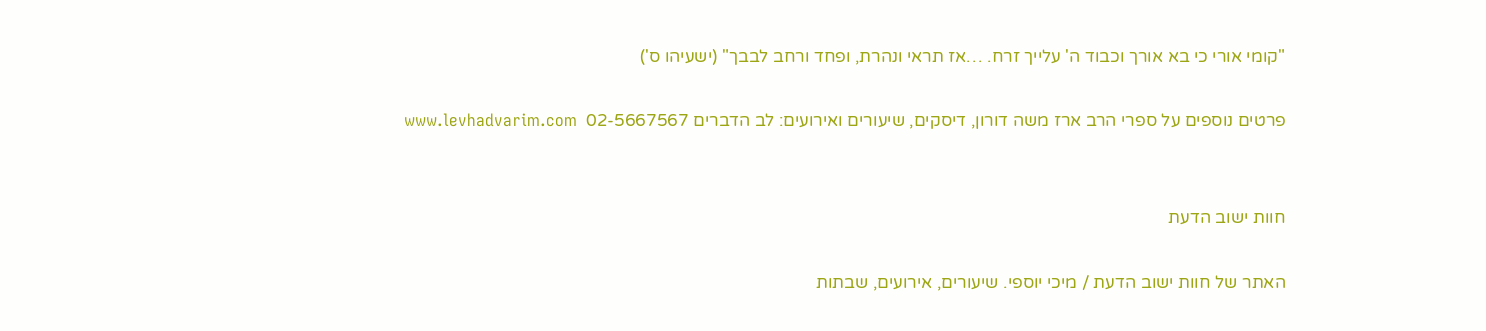"קומי אורי כי בא אורך וכבוד ה' עלייך זרח. …אז תראי ונהרת, ופחד ורחב לבבך" (ישעיהו ס')

פרטים נוספים על ספרי הרב ארז משה דורון, דיסקים, שיעורים ואירועים: לב הדברים 02-5667567  www.levhadvarim.com


חוות ישוב הדעת

האתר של חוות ישוב הדעת / מיכי יוספי. שיעורים, אירועים, שבתות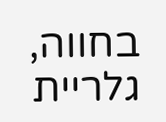בחווה, גלריית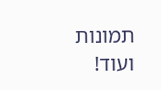תמונות ועוד!